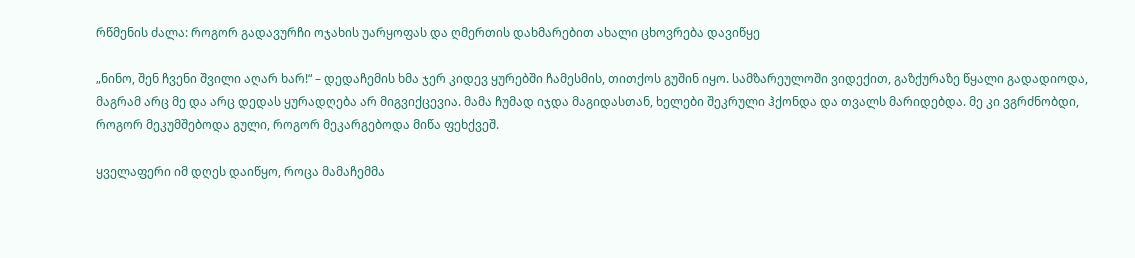რწმენის ძალა: როგორ გადავურჩი ოჯახის უარყოფას და ღმერთის დახმარებით ახალი ცხოვრება დავიწყე

„ნინო, შენ ჩვენი შვილი აღარ ხარ!“ – დედაჩემის ხმა ჯერ კიდევ ყურებში ჩამესმის, თითქოს გუშინ იყო. სამზარეულოში ვიდექით, გაზქურაზე წყალი გადადიოდა, მაგრამ არც მე და არც დედას ყურადღება არ მიგვიქცევია. მამა ჩუმად იჯდა მაგიდასთან, ხელები შეკრული ჰქონდა და თვალს მარიდებდა. მე კი ვგრძნობდი, როგორ მეკუმშებოდა გული, როგორ მეკარგებოდა მიწა ფეხქვეშ.

ყველაფერი იმ დღეს დაიწყო, როცა მამაჩემმა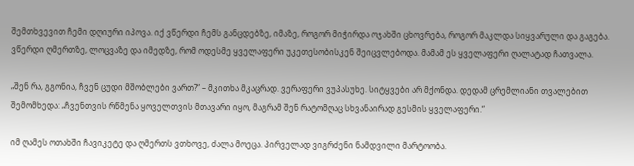შემთხვევით ჩემი დღიური იპოვა. იქ ვწერდი ჩემს განცდებზე, იმაზე, როგორ მიჭირდა ოჯახში ცხოვრება, როგორ მაკლდა სიყვარული და გაგება. ვწერდი ღმერთზე, ლოცვაზე და იმედზე, რომ ოდესმე ყველაფერი უკეთესობისკენ შეიცვლებოდა. მამამ ეს ყველაფერი ღალატად ჩათვალა.

„შენ რა, გგონია, ჩვენ ცუდი მშობლები ვართ?“ – მკითხა მკაცრად. ვერაფერი ვუპასუხე. სიტყვები არ მქონდა. დედამ ცრემლიანი თვალებით შემომხედა: „ჩვენთვის რწმენა ყოველთვის მთავარი იყო, მაგრამ შენ რატომღაც სხვანაირად გესმის ყველაფერი.“

იმ ღამეს ოთახში ჩავიკეტე და ღმერთს ვთხოვე, ძალა მოეცა. პირველად ვიგრძენი ნამდვილი მარტოობა.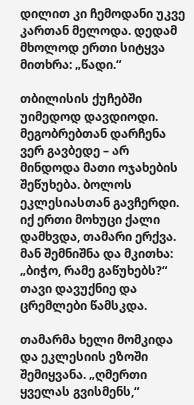დილით კი ჩემოდანი უკვე კართან მელოდა. დედამ მხოლოდ ერთი სიტყვა მითხრა: „წადი.“

თბილისის ქუჩებში უიმედოდ დავდიოდი. მეგობრებთან დარჩენა ვერ გავბედე – არ მინდოდა მათი ოჯახების შეწუხება. ბოლოს ეკლესიასთან გავჩერდი. იქ ერთი მოხუცი ქალი დამხვდა, თამარი ერქვა. მან შემნიშნა და მკითხა: „ბიჭო, რამე გაწუხებს?“ თავი დავუქნიე და ცრემლები წამსკდა.

თამარმა ხელი მომკიდა და ეკლესიის ეზოში შემიყვანა. „ღმერთი ყველას გვისმენს,“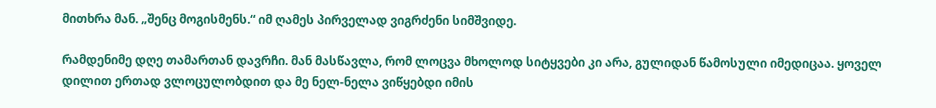მითხრა მან. „შენც მოგისმენს.“ იმ ღამეს პირველად ვიგრძენი სიმშვიდე.

რამდენიმე დღე თამართან დავრჩი. მან მასწავლა, რომ ლოცვა მხოლოდ სიტყვები კი არა, გულიდან წამოსული იმედიცაა. ყოველ დილით ერთად ვლოცულობდით და მე ნელ-ნელა ვიწყებდი იმის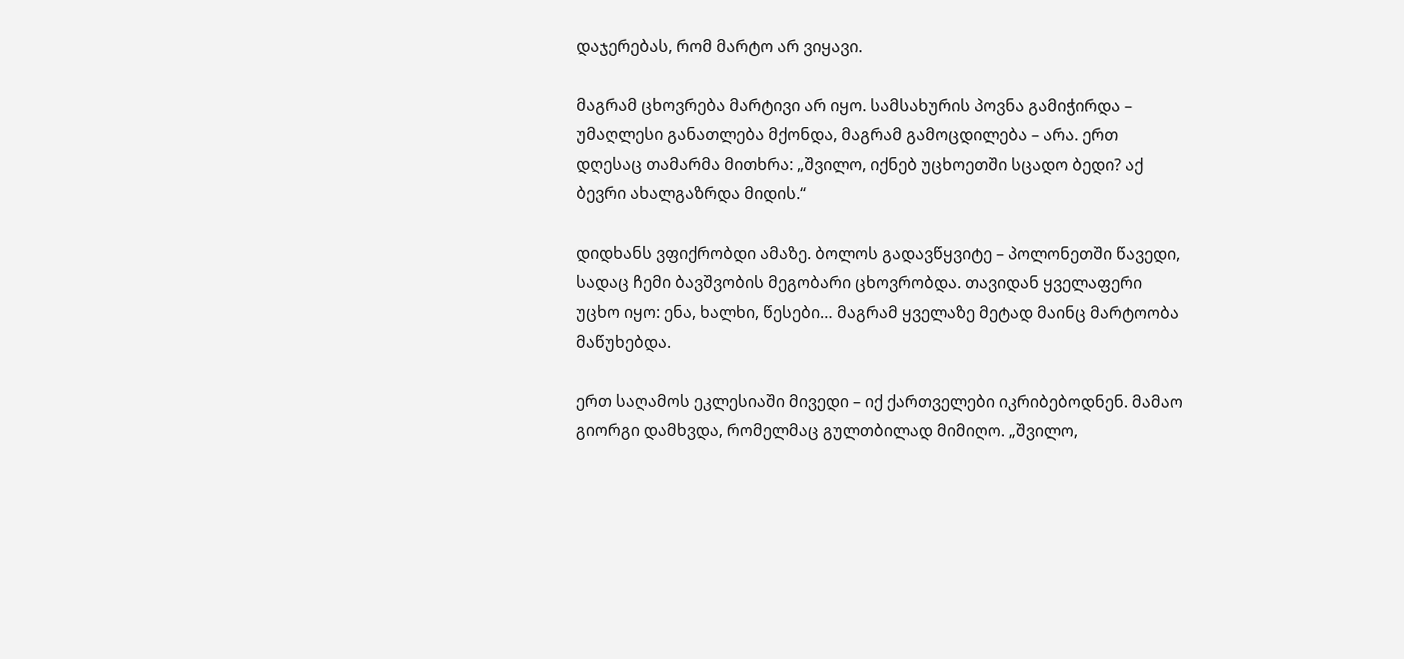დაჯერებას, რომ მარტო არ ვიყავი.

მაგრამ ცხოვრება მარტივი არ იყო. სამსახურის პოვნა გამიჭირდა – უმაღლესი განათლება მქონდა, მაგრამ გამოცდილება – არა. ერთ დღესაც თამარმა მითხრა: „შვილო, იქნებ უცხოეთში სცადო ბედი? აქ ბევრი ახალგაზრდა მიდის.“

დიდხანს ვფიქრობდი ამაზე. ბოლოს გადავწყვიტე – პოლონეთში წავედი, სადაც ჩემი ბავშვობის მეგობარი ცხოვრობდა. თავიდან ყველაფერი უცხო იყო: ენა, ხალხი, წესები… მაგრამ ყველაზე მეტად მაინც მარტოობა მაწუხებდა.

ერთ საღამოს ეკლესიაში მივედი – იქ ქართველები იკრიბებოდნენ. მამაო გიორგი დამხვდა, რომელმაც გულთბილად მიმიღო. „შვილო,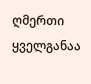ღმერთი ყველგანაა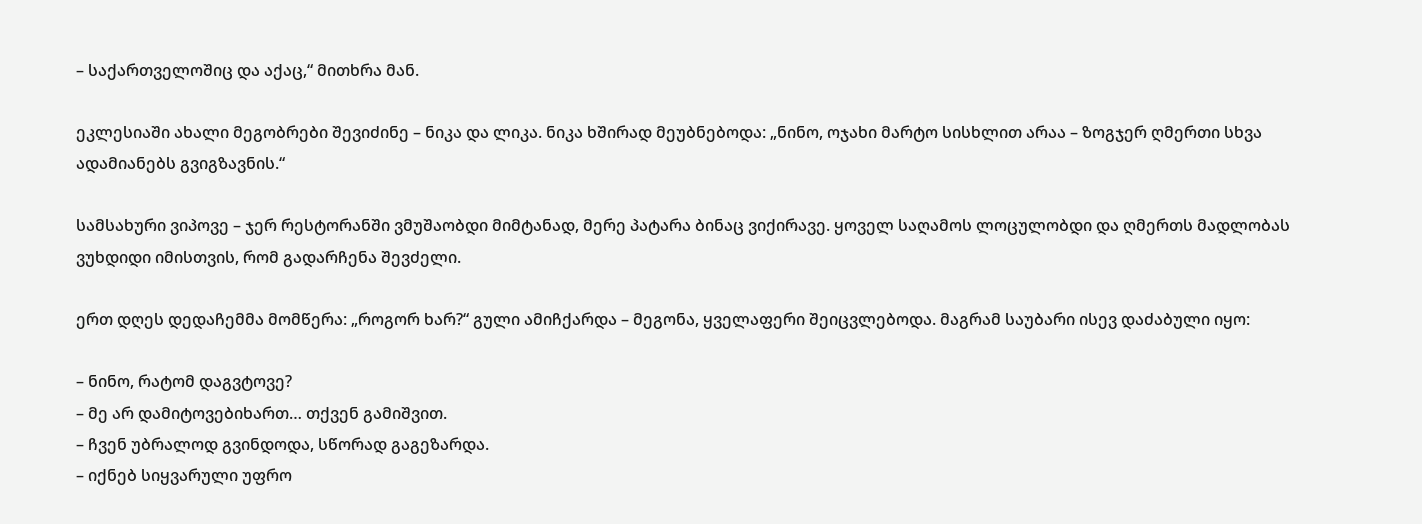– საქართველოშიც და აქაც,“ მითხრა მან.

ეკლესიაში ახალი მეგობრები შევიძინე – ნიკა და ლიკა. ნიკა ხშირად მეუბნებოდა: „ნინო, ოჯახი მარტო სისხლით არაა – ზოგჯერ ღმერთი სხვა ადამიანებს გვიგზავნის.“

სამსახური ვიპოვე – ჯერ რესტორანში ვმუშაობდი მიმტანად, მერე პატარა ბინაც ვიქირავე. ყოველ საღამოს ლოცულობდი და ღმერთს მადლობას ვუხდიდი იმისთვის, რომ გადარჩენა შევძელი.

ერთ დღეს დედაჩემმა მომწერა: „როგორ ხარ?“ გული ამიჩქარდა – მეგონა, ყველაფერი შეიცვლებოდა. მაგრამ საუბარი ისევ დაძაბული იყო:

– ნინო, რატომ დაგვტოვე?
– მე არ დამიტოვებიხართ… თქვენ გამიშვით.
– ჩვენ უბრალოდ გვინდოდა, სწორად გაგეზარდა.
– იქნებ სიყვარული უფრო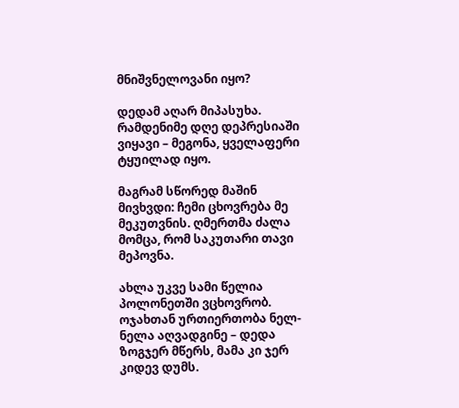მნიშვნელოვანი იყო?

დედამ აღარ მიპასუხა. რამდენიმე დღე დეპრესიაში ვიყავი – მეგონა, ყველაფერი ტყუილად იყო.

მაგრამ სწორედ მაშინ მივხვდი: ჩემი ცხოვრება მე მეკუთვნის. ღმერთმა ძალა მომცა, რომ საკუთარი თავი მეპოვნა.

ახლა უკვე სამი წელია პოლონეთში ვცხოვრობ. ოჯახთან ურთიერთობა ნელ-ნელა აღვადგინე – დედა ზოგჯერ მწერს, მამა კი ჯერ კიდევ დუმს.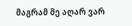მაგრამ მე აღარ ვარ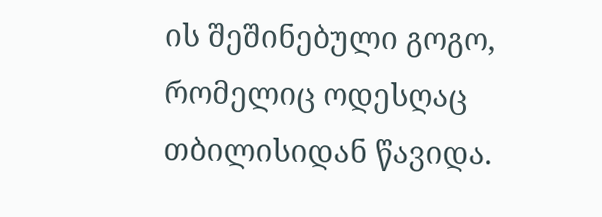ის შეშინებული გოგო, რომელიც ოდესღაც თბილისიდან წავიდა.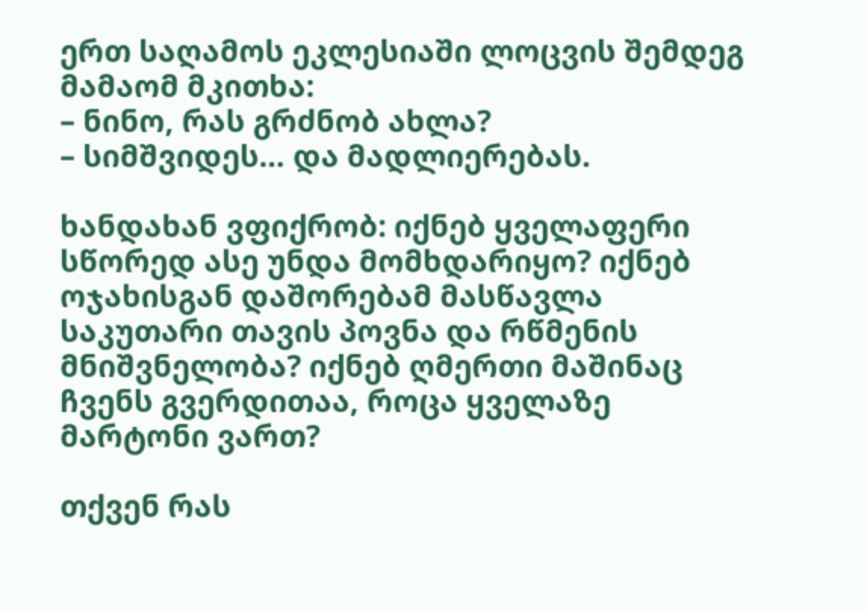ერთ საღამოს ეკლესიაში ლოცვის შემდეგ მამაომ მკითხა:
– ნინო, რას გრძნობ ახლა?
– სიმშვიდეს… და მადლიერებას.

ხანდახან ვფიქრობ: იქნებ ყველაფერი სწორედ ასე უნდა მომხდარიყო? იქნებ ოჯახისგან დაშორებამ მასწავლა საკუთარი თავის პოვნა და რწმენის მნიშვნელობა? იქნებ ღმერთი მაშინაც ჩვენს გვერდითაა, როცა ყველაზე მარტონი ვართ?

თქვენ რას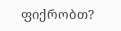ფიქრობთ?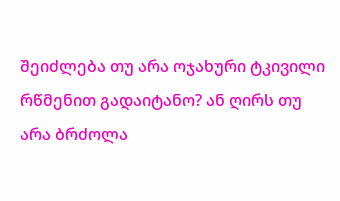შეიძლება თუ არა ოჯახური ტკივილი რწმენით გადაიტანო? ან ღირს თუ არა ბრძოლა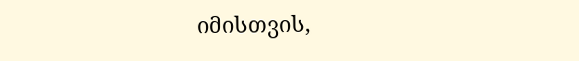იმისთვის,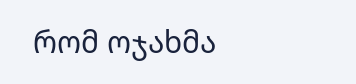რომ ოჯახმა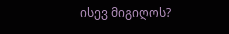ისევ მიგიღოს?